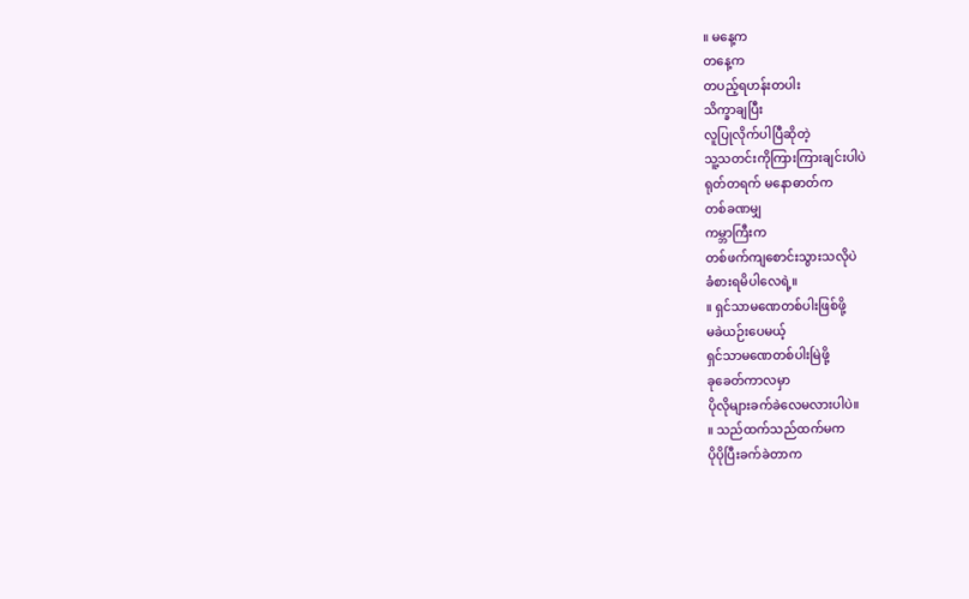။ မနေ့က
တနေ့က
တပည့်ရဟန်းတပါး
သိက္ခာချပြီး
လူပြုလိုက်ပါပြီဆိုတဲ့
သူ့သတင်းကိုကြားကြားချင်းပါပဲ
ရုတ်တရက် မနောဓာတ်က
တစ်ခဏမျှ
ကမ္ဘာကြီးက
တစ်ဖက်ကျစောင်းသွားသလိုပဲ
ခံစားရမိပါလေရဲ့။
။ ရှင်သာမဏေတစ်ပါးဖြစ်ဖို့
မခဲယဉ်းပေမယ့်
ရှင်သာမဏေတစ်ပါးမြဲဖို့
ခုခေတ်ကာလမှာ
ပိုလိုများခက်ခဲလေမလားပါပဲ။
။ သည်ထက်သည်ထက်မက
ပိုပိုပြီးခက်ခဲတာက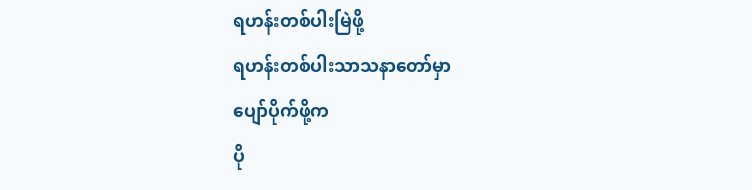ရဟန်းတစ်ပါးမြဲဖို့
ရဟန်းတစ်ပါးသာသနာတော်မှာ
ပျော်ပိုက်ဖို့က
ပို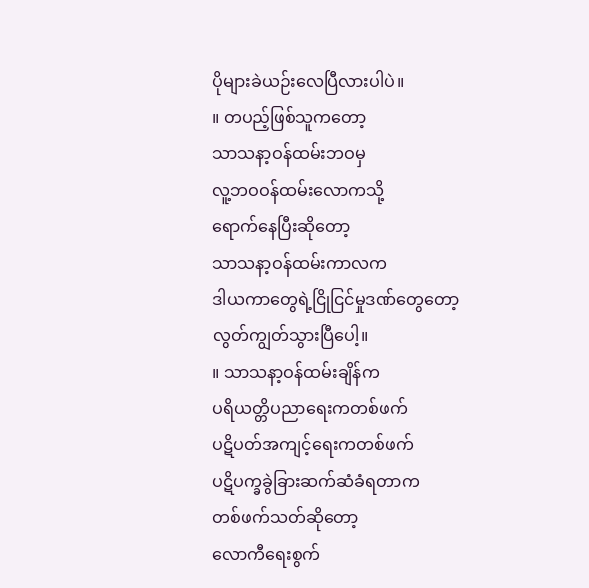ပိုများခဲယဉ်းလေပြီလားပါပဲ။
။ တပည့်ဖြစ်သူကတော့
သာသနာ့ဝန်ထမ်းဘဝမှ
လူ့ဘဝဝန်ထမ်းလောကသို့
ရောက်နေပြီးဆိုတော့
သာသနာ့ဝန်ထမ်းကာလက
ဒါယကာတွေရဲ့ငြိုငြင်မှုဒဏ်တွေတော့
လွတ်ကျွတ်သွားပြီပေါ့။
။ သာသနာ့ဝန်ထမ်းချိန်က
ပရိယတ္တိပညာရေးကတစ်ဖက်
ပဋိပတ်အကျင့်ရေးကတစ်ဖက်
ပဋိပက္ခခွဲခြားဆက်ဆံခံရတာက
တစ်ဖက်သတ်ဆိုတော့
လောကီရေးစွက်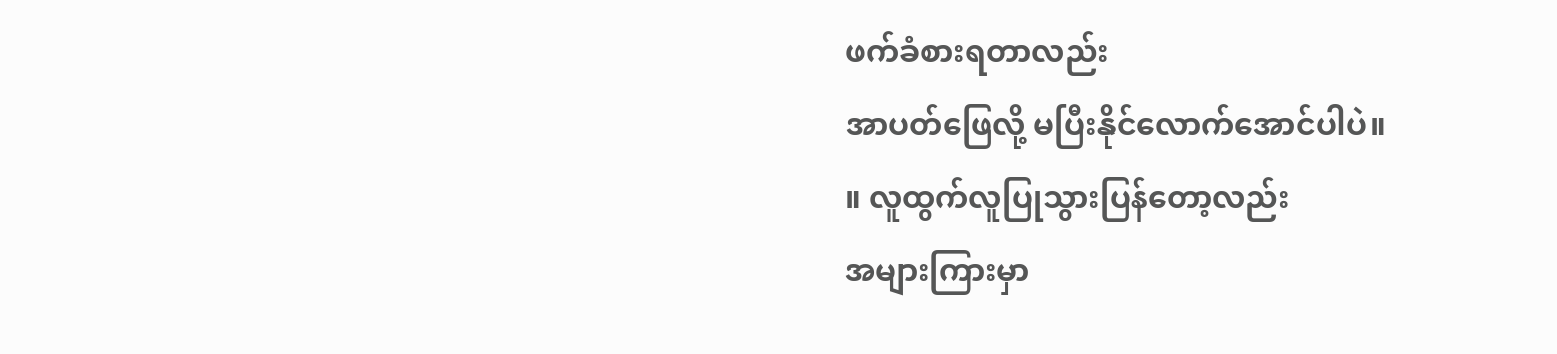ဖက်ခံစားရတာလည်း
အာပတ်ဖြေလို့ မပြီးနိုင်လောက်အောင်ပါပဲ။
။ လူထွက်လူပြုသွားပြန်တော့လည်း
အများကြားမှာ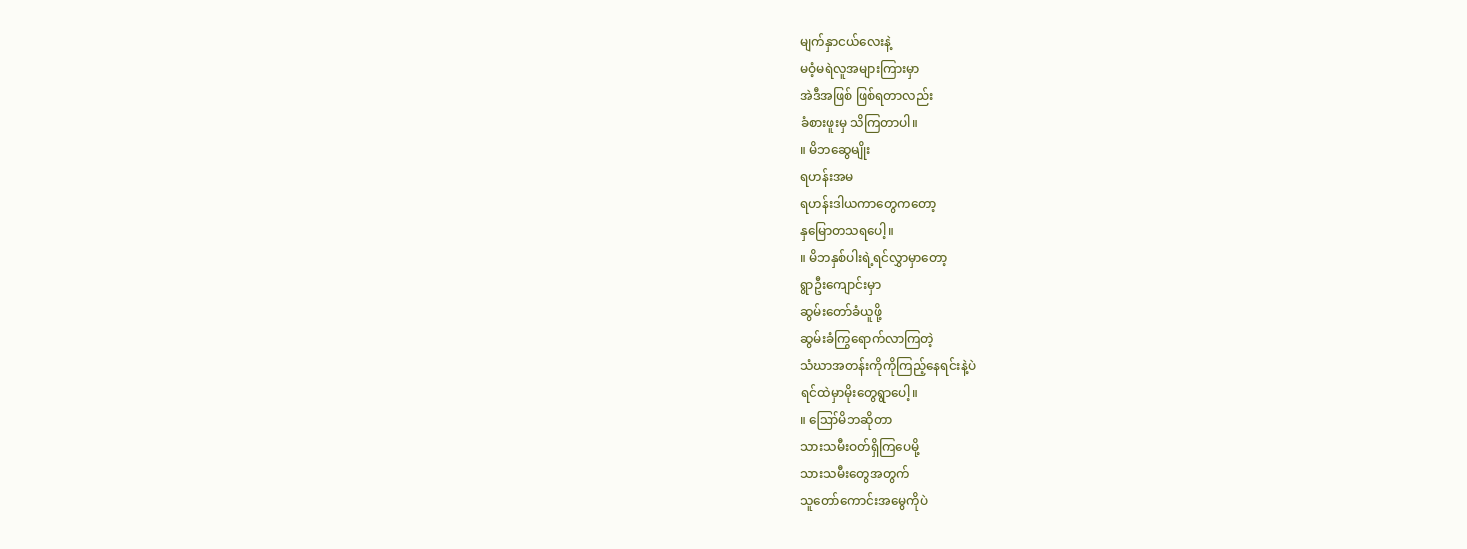မျက်နှာငယ်လေးနဲ့
မဝံ့မရဲလူအများကြားမှာ
အဲဒီအဖြစ် ဖြစ်ရတာလည်း
ခံစားဖူးမှ သိကြတာပါ။
။ မိဘဆွေမျိုး
ရဟန်းအမ
ရဟန်းဒါယကာတွေကတော့
နှမြောတသရပေါ့။
။ မိဘနှစ်ပါးရဲ့ရင်လွှာမှာတော့
ရွာဦးကျောင်းမှာ
ဆွမ်းတော်ခံယူဖို့
ဆွမ်းခံကြွရောက်လာကြတဲ့
သံဃာအတန်းကိုကိုကြည့်နေရင်းနဲ့ပဲ
ရင်ထဲမှာမိုးတွေရွာပေါ့။
။ ဪမိဘဆိုတာ
သားသမီးဝတ်ရှိကြပေမို့
သားသမီးတွေအတွက်
သူတော်ကောင်းအမွေကိုပဲ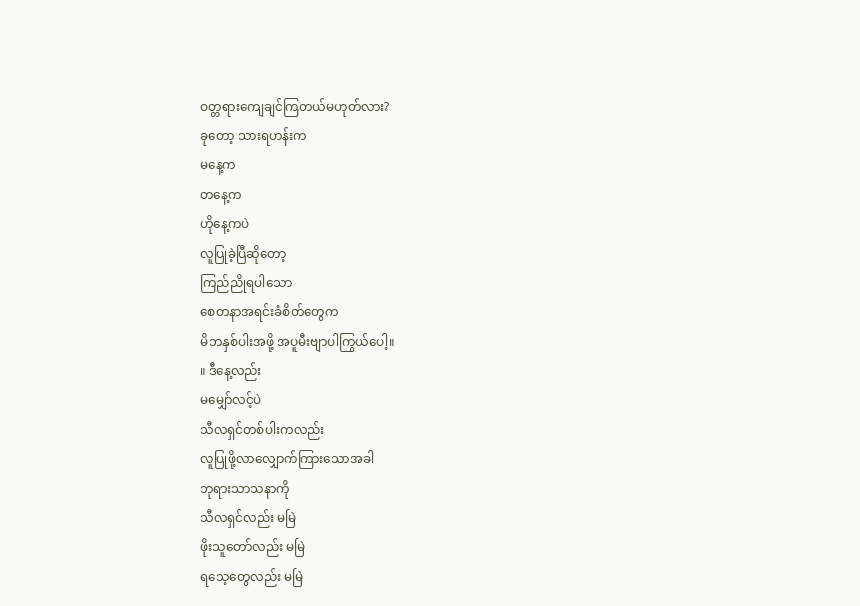ဝတ္တရားကျေချင်ကြတယ်မဟုတ်လား?
ခုတော့ သားရဟန်းက
မနေ့က
တနေ့က
ဟိုနေ့ကပဲ
လူပြုခဲ့ပြီဆိုတော့
ကြည်ညိုရပါသော
စေတနာအရင်းခံစိတ်တွေက
မိဘနှစ်ပါးအဖို့ အပူမီးဗျာပါကြွယ်ပေါ့။
။ ဒီနေ့လည်း
မမျှော်လင့်ပဲ
သီလရှင်တစ်ပါးကလည်း
လူပြုဖို့လာလျှောက်ကြားသောအခါ
ဘုရားသာသနာကို
သီလရှင်လည်း မမြဲ
ဖိုးသူတော်လည်း မမြဲ
ရသေ့တွေလည်း မမြဲ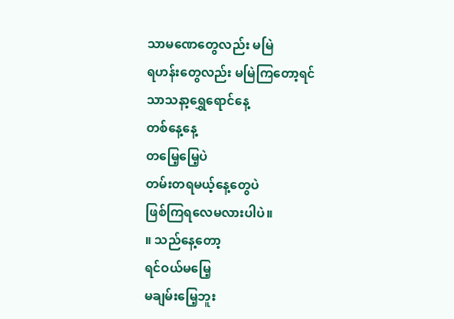သာမဏေတွေလည်း မမြဲ
ရဟန်းတွေလည်း မမြဲကြတော့ရင်
သာသနာ့ရွှေရောင်နေ့
တစ်နေ့နေ့
တမြေ့မြေ့ပဲ
တမ်းတရမယ့်နေ့တွေပဲ
ဖြစ်ကြရလေမလားပါပဲ။
။ သည်နေ့တော့
ရင်ဝယ်မမြေ့
မချမ်းမြေ့ဘူး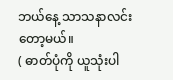ဘယ်နေ့ သာသနာလင်းတော့မယ်။
( ဓာတ်ပုံကို ယူသုံးပါ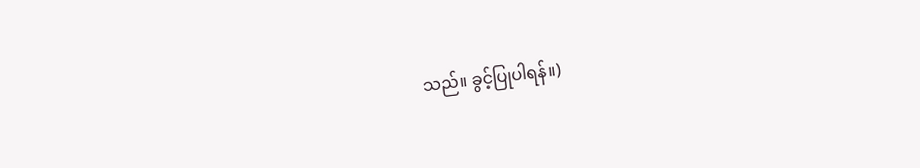သည်။ ခွင့်ပြုပါရန်။)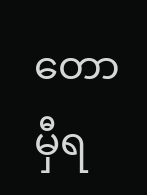တောမှီရ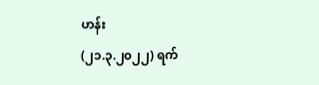ဟန်း
(၂၁.၃.၂၀၂၂) ရက်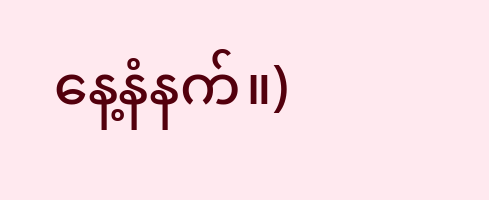နေ့နံနက်။)